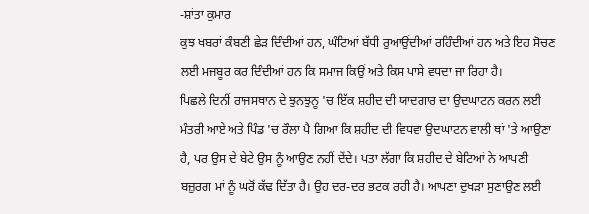-ਸ਼ਾਂਤਾ ਕੁਮਾਰ
ਕੁਝ ਖਬਰਾਂ ਕੰਬਣੀ ਛੇੜ ਦਿੰਦੀਆਂ ਹਨ, ਘੰਟਿਆਂ ਬੱਧੀ ਰੁਆਉਂਦੀਆਂ ਰਹਿੰਦੀਆਂ ਹਨ ਅਤੇ ਇਹ ਸੋਚਣ ਲਈ ਮਜਬੂਰ ਕਰ ਦਿੰਦੀਆਂ ਹਨ ਕਿ ਸਮਾਜ ਕਿਉਂ ਅਤੇ ਕਿਸ ਪਾਸੇ ਵਧਦਾ ਜਾ ਰਿਹਾ ਹੈ।
ਪਿਛਲੇ ਦਿਨੀਂ ਰਾਜਸਥਾਨ ਦੇ ਝੁਨਝੁਨੂ 'ਚ ਇੱਕ ਸ਼ਹੀਦ ਦੀ ਯਾਦਗਾਰ ਦਾ ਉਦਘਾਟਨ ਕਰਨ ਲਈ ਮੰਤਰੀ ਆਏ ਅਤੇ ਪਿੰਡ 'ਚ ਰੌਲਾ ਪੈ ਗਿਆ ਕਿ ਸ਼ਹੀਦ ਦੀ ਵਿਧਵਾ ਉਦਘਾਟਨ ਵਾਲੀ ਥਾਂ 'ਤੇ ਆਉਣਾ ਹੈ, ਪਰ ਉਸ ਦੇ ਬੇਟੇ ਉਸ ਨੂੰ ਆਉਣ ਨਹੀਂ ਦੇਂਦੇ। ਪਤਾ ਲੱਗਾ ਕਿ ਸ਼ਹੀਦ ਦੇ ਬੇਟਿਆਂ ਨੇ ਆਪਣੀ ਬਜ਼ੁਰਗ ਮਾਂ ਨੂੰ ਘਰੋਂ ਕੱਢ ਦਿੱਤਾ ਹੈ। ਉਹ ਦਰ-ਦਰ ਭਟਕ ਰਹੀ ਹੈ। ਆਪਣਾ ਦੁਖੜਾ ਸੁਣਾਉਣ ਲਈ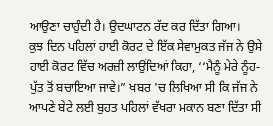ਆਉਣਾ ਚਾਹੁੰਦੀ ਹੈ। ਉਦਘਾਟਨ ਰੱਦ ਕਰ ਦਿੱਤਾ ਗਿਆ।
ਕੁਝ ਦਿਨ ਪਹਿਲਾਂ ਹਾਈ ਕੋਰਟ ਦੇ ਇੱਕ ਸੇਵਾਮੁਕਤ ਜੱਜ ਨੇ ਉਸੇ ਹਾਈ ਕੋਰਟ ਵਿੱਚ ਅਰਜ਼ੀ ਲਾਉਂਦਿਆਂ ਕਿਹਾ, ‘‘ਮੈਨੂੰ ਮੇਰੇ ਨੂੰਹ-ਪੁੱਤ ਤੋਂ ਬਚਾਇਆ ਜਾਵੇ।” ਖਬਰ 'ਚ ਲਿਖਿਆ ਸੀ ਕਿ ਜੱਜ ਨੇ ਆਪਣੇ ਬੇਟੇ ਲਈ ਬੁਹਤ ਪਹਿਲਾਂ ਵੱਖਰਾ ਮਕਾਨ ਬਣਾ ਦਿੱਤਾ ਸੀ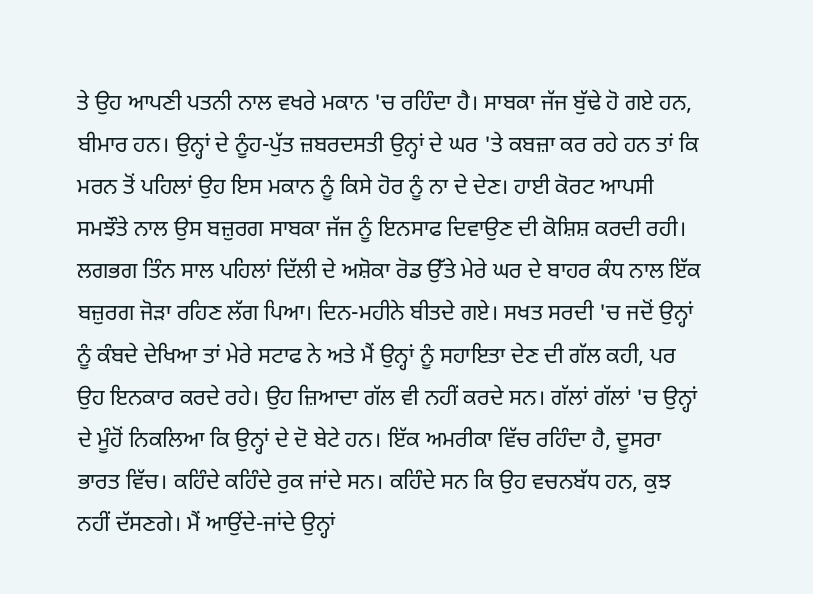ਤੇ ਉਹ ਆਪਣੀ ਪਤਨੀ ਨਾਲ ਵਖਰੇ ਮਕਾਨ 'ਚ ਰਹਿੰਦਾ ਹੈ। ਸਾਬਕਾ ਜੱਜ ਬੁੱਢੇ ਹੋ ਗਏ ਹਨ, ਬੀਮਾਰ ਹਨ। ਉਨ੍ਹਾਂ ਦੇ ਨੂੰਹ-ਪੁੱਤ ਜ਼ਬਰਦਸਤੀ ਉਨ੍ਹਾਂ ਦੇ ਘਰ 'ਤੇ ਕਬਜ਼ਾ ਕਰ ਰਹੇ ਹਨ ਤਾਂ ਕਿ ਮਰਨ ਤੋਂ ਪਹਿਲਾਂ ਉਹ ਇਸ ਮਕਾਨ ਨੂੰ ਕਿਸੇ ਹੋਰ ਨੂੰ ਨਾ ਦੇ ਦੇਣ। ਹਾਈ ਕੋਰਟ ਆਪਸੀ ਸਮਝੌਤੇ ਨਾਲ ਉਸ ਬਜ਼ੁਰਗ ਸਾਬਕਾ ਜੱਜ ਨੂੰ ਇਨਸਾਫ ਦਿਵਾਉਣ ਦੀ ਕੋਸ਼ਿਸ਼ ਕਰਦੀ ਰਹੀ।
ਲਗਭਗ ਤਿੰਨ ਸਾਲ ਪਹਿਲਾਂ ਦਿੱਲੀ ਦੇ ਅਸ਼ੋਕਾ ਰੋਡ ਉੱਤੇ ਮੇਰੇ ਘਰ ਦੇ ਬਾਹਰ ਕੰਧ ਨਾਲ ਇੱਕ ਬਜ਼ੁਰਗ ਜੋੜਾ ਰਹਿਣ ਲੱਗ ਪਿਆ। ਦਿਨ-ਮਹੀਨੇ ਬੀਤਦੇ ਗਏ। ਸਖਤ ਸਰਦੀ 'ਚ ਜਦੋਂ ਉਨ੍ਹਾਂ ਨੂੰ ਕੰਬਦੇ ਦੇਖਿਆ ਤਾਂ ਮੇਰੇ ਸਟਾਫ ਨੇ ਅਤੇ ਮੈਂ ਉਨ੍ਹਾਂ ਨੂੰ ਸਹਾਇਤਾ ਦੇਣ ਦੀ ਗੱਲ ਕਹੀ, ਪਰ ਉਹ ਇਨਕਾਰ ਕਰਦੇ ਰਹੇ। ਉਹ ਜ਼ਿਆਦਾ ਗੱਲ ਵੀ ਨਹੀਂ ਕਰਦੇ ਸਨ। ਗੱਲਾਂ ਗੱਲਾਂ 'ਚ ਉਨ੍ਹਾਂ ਦੇ ਮੂੰਹੋਂ ਨਿਕਲਿਆ ਕਿ ਉਨ੍ਹਾਂ ਦੇ ਦੋ ਬੇਟੇ ਹਨ। ਇੱਕ ਅਮਰੀਕਾ ਵਿੱਚ ਰਹਿੰਦਾ ਹੈ, ਦੂਸਰਾ ਭਾਰਤ ਵਿੱਚ। ਕਹਿੰਦੇ ਕਹਿੰਦੇ ਰੁਕ ਜਾਂਦੇ ਸਨ। ਕਹਿੰਦੇ ਸਨ ਕਿ ਉਹ ਵਚਨਬੱਧ ਹਨ, ਕੁਝ ਨਹੀਂ ਦੱਸਣਗੇ। ਮੈਂ ਆਉਂਦੇ-ਜਾਂਦੇ ਉਨ੍ਹਾਂ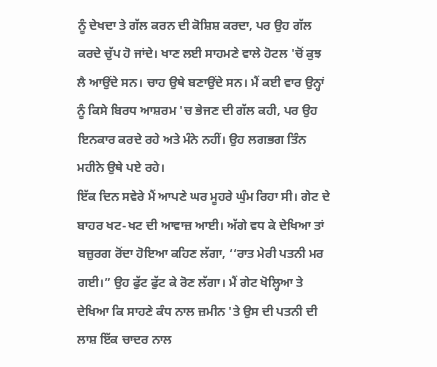ਨੂੰ ਦੇਖਦਾ ਤੇ ਗੱਲ ਕਰਨ ਦੀ ਕੋਸ਼ਿਸ਼ ਕਰਦਾ, ਪਰ ਉਹ ਗੱਲ ਕਰਦੇ ਚੁੱਪ ਹੋ ਜਾਂਦੇ। ਖਾਣ ਲਈ ਸਾਹਮਣੇ ਵਾਲੇ ਹੋਟਲ 'ਚੋਂ ਕੁਝ ਲੈ ਆਉਂਦੇ ਸਨ। ਚਾਹ ਉਥੇ ਬਣਾਉਂਦੇ ਸਨ। ਮੈਂ ਕਈ ਵਾਰ ਉਨ੍ਹਾਂ ਨੂੰ ਕਿਸੇ ਬਿਰਧ ਆਸ਼ਰਮ 'ਚ ਭੇਜਣ ਦੀ ਗੱਲ ਕਹੀ, ਪਰ ਉਹ ਇਨਕਾਰ ਕਰਦੇ ਰਹੇ ਅਤੇ ਮੰਨੇ ਨਹੀਂ। ਉਹ ਲਗਭਗ ਤਿੰਨ ਮਹੀਨੇ ਉਥੇ ਪਏ ਰਹੇ।
ਇੱਕ ਦਿਨ ਸਵੇਰੇ ਮੈਂ ਆਪਣੇ ਘਰ ਮੂਹਰੇ ਘੁੰਮ ਰਿਹਾ ਸੀ। ਗੇਟ ਦੇ ਬਾਹਰ ਖਟ-ਖਟ ਦੀ ਆਵਾਜ਼ ਆਈ। ਅੱਗੇ ਵਧ ਕੇ ਦੇਖਿਆ ਤਾਂ ਬਜ਼ੁਰਗ ਰੋਂਦਾ ਹੋਇਆ ਕਹਿਣ ਲੱਗਾ, ‘‘ਰਾਤ ਮੇਰੀ ਪਤਨੀ ਮਰ ਗਈ।” ਉਹ ਫੁੱਟ ਫੁੱਟ ਕੇ ਰੋਣ ਲੱਗਾ। ਮੈਂ ਗੇਟ ਖੋਲ੍ਹਿਆ ਤੇ ਦੇਖਿਆ ਕਿ ਸਾਹਣੇ ਕੰਧ ਨਾਲ ਜ਼ਮੀਨ 'ਤੇ ਉਸ ਦੀ ਪਤਨੀ ਦੀ ਲਾਸ਼ ਇੱਕ ਚਾਦਰ ਨਾਲ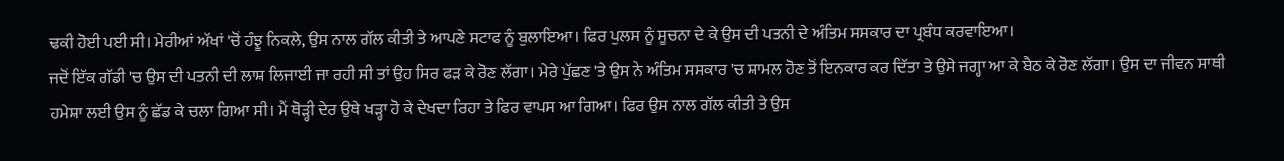ਢਕੀ ਹੋਈ ਪਈ ਸੀ। ਮੇਰੀਆਂ ਅੱਖਾਂ 'ਚੋਂ ਹੰਝੂ ਨਿਕਲੇ, ਉਸ ਨਾਲ ਗੱਲ ਕੀਤੀ ਤੇ ਆਪਣੇ ਸਟਾਫ ਨੂੰ ਬੁਲਾਇਆ। ਫਿਰ ਪੁਲਸ ਨੂੰ ਸੂਚਨਾ ਦੇ ਕੇ ਉਸ ਦੀ ਪਤਨੀ ਦੇ ਅੰਤਿਮ ਸਸਕਾਰ ਦਾ ਪ੍ਰਬੰਧ ਕਰਵਾਇਆ।
ਜਦੋਂ ਇੱਕ ਗੱਡੀ 'ਚ ਉਸ ਦੀ ਪਤਨੀ ਦੀ ਲਾਸ਼ ਲਿਜਾਈ ਜਾ ਰਹੀ ਸੀ ਤਾਂ ਉਹ ਸਿਰ ਫੜ ਕੇ ਰੋਣ ਲੱਗਾ। ਮੇਰੇ ਪੁੱਛਣ 'ਤੇ ਉਸ ਨੇ ਅੰਤਿਮ ਸਸਕਾਰ 'ਚ ਸ਼ਾਮਲ ਹੋਣ ਤੋਂ ਇਨਕਾਰ ਕਰ ਦਿੱਤਾ ਤੇ ਉਸੇ ਜਗ੍ਹਾ ਆ ਕੇ ਬੈਠ ਕੇ ਰੋਣ ਲੱਗਾ। ਉਸ ਦਾ ਜੀਵਨ ਸਾਥੀ ਹਮੇਸ਼ਾ ਲਈ ਉਸ ਨੂੰ ਛੱਡ ਕੇ ਚਲਾ ਗਿਆ ਸੀ। ਮੈਂ ਥੋੜ੍ਹੀ ਦੇਰ ਉਥੇ ਖੜ੍ਹਾ ਹੋ ਕੇ ਦੇਖਦਾ ਰਿਹਾ ਤੇ ਫਿਰ ਵਾਪਸ ਆ ਗਿਆ। ਫਿਰ ਉਸ ਨਾਲ ਗੱਲ ਕੀਤੀ ਤੇ ਉਸ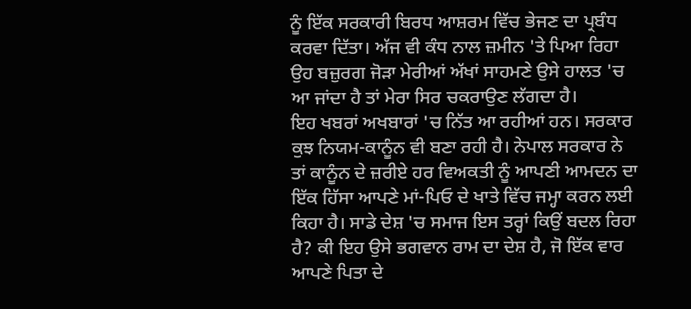ਨੂੰ ਇੱਕ ਸਰਕਾਰੀ ਬਿਰਧ ਆਸ਼ਰਮ ਵਿੱਚ ਭੇਜਣ ਦਾ ਪ੍ਰਬੰਧ ਕਰਵਾ ਦਿੱਤਾ। ਅੱਜ ਵੀ ਕੰਧ ਨਾਲ ਜ਼ਮੀਨ 'ਤੇ ਪਿਆ ਰਿਹਾ ਉਹ ਬਜ਼ੁਰਗ ਜੋੜਾ ਮੇਰੀਆਂ ਅੱਖਾਂ ਸਾਹਮਣੇ ਉਸੇ ਹਾਲਤ 'ਚ ਆ ਜਾਂਦਾ ਹੈ ਤਾਂ ਮੇਰਾ ਸਿਰ ਚਕਰਾਉਣ ਲੱਗਦਾ ਹੈ।
ਇਹ ਖਬਰਾਂ ਅਖਬਾਰਾਂ 'ਚ ਨਿੱਤ ਆ ਰਹੀਆਂ ਹਨ। ਸਰਕਾਰ ਕੁਝ ਨਿਯਮ-ਕਾਨੂੰਨ ਵੀ ਬਣਾ ਰਹੀ ਹੈ। ਨੇਪਾਲ ਸਰਕਾਰ ਨੇ ਤਾਂ ਕਾਨੂੰਨ ਦੇ ਜ਼ਰੀਏ ਹਰ ਵਿਅਕਤੀ ਨੂੰ ਆਪਣੀ ਆਮਦਨ ਦਾ ਇੱਕ ਹਿੱਸਾ ਆਪਣੇ ਮਾਂ-ਪਿਓ ਦੇ ਖਾਤੇ ਵਿੱਚ ਜਮ੍ਹਾ ਕਰਨ ਲਈ ਕਿਹਾ ਹੈ। ਸਾਡੇ ਦੇਸ਼ 'ਚ ਸਮਾਜ ਇਸ ਤਰ੍ਹਾਂ ਕਿਉਂ ਬਦਲ ਰਿਹਾ ਹੈ? ਕੀ ਇਹ ਉਸੇ ਭਗਵਾਨ ਰਾਮ ਦਾ ਦੇਸ਼ ਹੈ, ਜੋ ਇੱਕ ਵਾਰ ਆਪਣੇ ਪਿਤਾ ਦੇ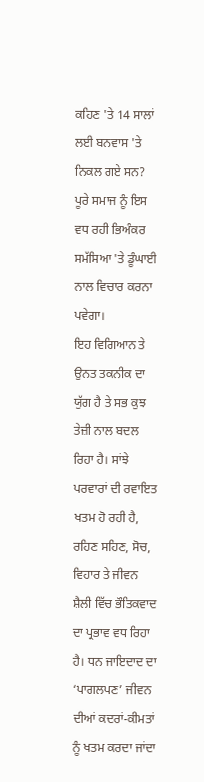ਕਹਿਣ 'ਤੇ 14 ਸਾਲਾਂ ਲਈ ਬਨਵਾਸ 'ਤੇ ਨਿਕਲ ਗਏ ਸਨ? ਪੂਰੇ ਸਮਾਜ ਨੂੰ ਇਸ ਵਧ ਰਹੀ ਭਿਅੰਕਰ ਸਮੱਸਿਆ 'ਤੇ ਡੂੰਘਾਈ ਨਾਲ ਵਿਚਾਰ ਕਰਨਾ ਪਵੇਗਾ।
ਇਹ ਵਿਗਿਆਨ ਤੇ ਉਨਤ ਤਕਨੀਕ ਦਾ ਯੁੱਗ ਹੈ ਤੇ ਸਭ ਕੁਝ ਤੇਜ਼ੀ ਨਾਲ ਬਦਲ ਰਿਹਾ ਹੈ। ਸਾਂਝੇ ਪਰਵਾਰਾਂ ਦੀ ਰਵਾਇਤ ਖਤਮ ਹੋ ਰਹੀ ਹੈ, ਰਹਿਣ ਸਹਿਣ, ਸੋਚ, ਵਿਹਾਰ ਤੇ ਜੀਵਨ ਸ਼ੈਲੀ ਵਿੱਚ ਭੌਤਿਕਵਾਦ ਦਾ ਪ੍ਰਭਾਵ ਵਧ ਰਿਹਾ ਹੈ। ਧਨ ਜਾਇਦਾਦ ਦਾ ‘ਪਾਗਲਪਣ’ ਜੀਵਨ ਦੀਆਂ ਕਦਰਾਂ-ਕੀਮਤਾਂ ਨੂੰ ਖਤਮ ਕਰਦਾ ਜਾਂਦਾ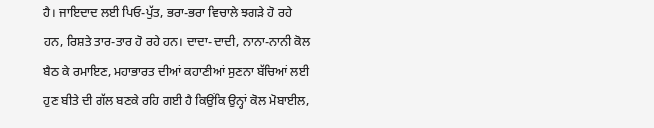ਹੈ। ਜਾਇਦਾਦ ਲਈ ਪਿਓ-ਪੁੱਤ, ਭਰਾ-ਭਰਾ ਵਿਚਾਲੇ ਝਗੜੇ ਹੋ ਰਹੇ ਹਨ, ਰਿਸ਼ਤੇ ਤਾਰ-ਤਾਰ ਹੋ ਰਹੇ ਹਨ। ਦਾਦਾ-ਦਾਦੀ, ਨਾਨਾ-ਨਾਨੀ ਕੋਲ ਬੈਠ ਕੇ ਰਮਾਇਣ, ਮਹਾਭਾਰਤ ਦੀਆਂ ਕਹਾਣੀਆਂ ਸੁਣਨਾ ਬੱਚਿਆਂ ਲਈ ਹੁਣ ਬੀਤੇ ਦੀ ਗੱਲ ਬਣਕੇ ਰਹਿ ਗਈ ਹੈ ਕਿਉਂਕਿ ਉਨ੍ਹਾਂ ਕੋਲ ਮੋਬਾਈਲ,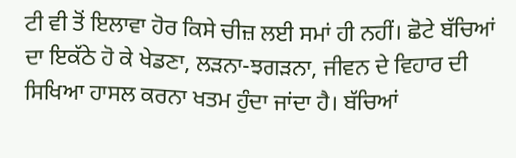ਟੀ ਵੀ ਤੋਂ ਇਲਾਵਾ ਹੋਰ ਕਿਸੇ ਚੀਜ਼ ਲਈ ਸਮਾਂ ਹੀ ਨਹੀਂ। ਛੋਟੇ ਬੱਚਿਆਂ ਦਾ ਇਕੱਠੇ ਹੋ ਕੇ ਖੇਡਣਾ, ਲੜਨਾ-ਝਗੜਨਾ, ਜੀਵਨ ਦੇ ਵਿਹਾਰ ਦੀ ਸਿਖਿਆ ਹਾਸਲ ਕਰਨਾ ਖਤਮ ਹੁੰਦਾ ਜਾਂਦਾ ਹੈ। ਬੱਚਿਆਂ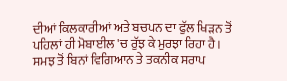ਦੀਆਂ ਕਿਲਕਾਰੀਆਂ ਅਤੇ ਬਚਪਨ ਦਾ ਫੁੱਲ ਖਿੜਨ ਤੋਂ ਪਹਿਲਾਂ ਹੀ ਮੋਬਾਈਲ 'ਚ ਰੁੱਝ ਕੇ ਮੁਰਝਾ ਰਿਹਾ ਹੈ।
ਸਮਝ ਤੋਂ ਬਿਨਾਂ ਵਿਗਿਆਨ ਤੇ ਤਕਨੀਕ ਸਰਾਪ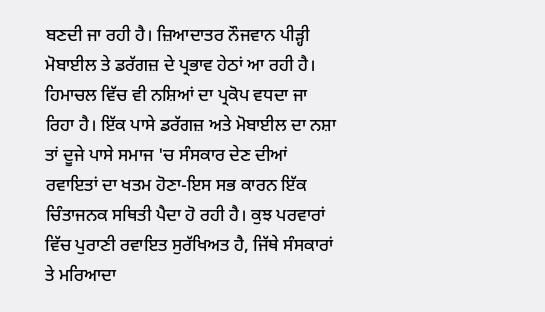ਬਣਦੀ ਜਾ ਰਹੀ ਹੈ। ਜ਼ਿਆਦਾਤਰ ਨੌਜਵਾਨ ਪੀੜ੍ਹੀ ਮੋਬਾਈਲ ਤੇ ਡਰੱਗਜ਼ ਦੇ ਪ੍ਰਭਾਵ ਹੇਠਾਂ ਆ ਰਹੀ ਹੈ। ਹਿਮਾਚਲ ਵਿੱਚ ਵੀ ਨਸ਼ਿਆਂ ਦਾ ਪ੍ਰਕੋਪ ਵਧਦਾ ਜਾ ਰਿਹਾ ਹੈ। ਇੱਕ ਪਾਸੇ ਡਰੱਗਜ਼ ਅਤੇ ਮੋਬਾਈਲ ਦਾ ਨਸ਼ਾ ਤਾਂ ਦੂਜੇ ਪਾਸੇ ਸਮਾਜ 'ਚ ਸੰਸਕਾਰ ਦੇਣ ਦੀਆਂ ਰਵਾਇਤਾਂ ਦਾ ਖਤਮ ਹੋਣਾ-ਇਸ ਸਭ ਕਾਰਨ ਇੱਕ ਚਿੰਤਾਜਨਕ ਸਥਿਤੀ ਪੈਦਾ ਹੋ ਰਹੀ ਹੈ। ਕੁਝ ਪਰਵਾਰਾਂ ਵਿੱਚ ਪੁਰਾਣੀ ਰਵਾਇਤ ਸੁਰੱਖਿਅਤ ਹੈ, ਜਿੱਥੇ ਸੰਸਕਾਰਾਂ ਤੇ ਮਰਿਆਦਾ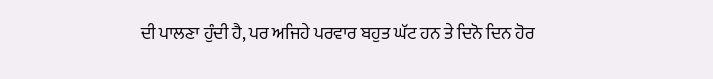ਦੀ ਪਾਲਣਾ ਹੁੰਦੀ ਹੈ, ਪਰ ਅਜਿਹੇ ਪਰਵਾਰ ਬਹੁਤ ਘੱਟ ਹਨ ਤੇ ਦਿਨੋ ਦਿਨ ਹੋਰ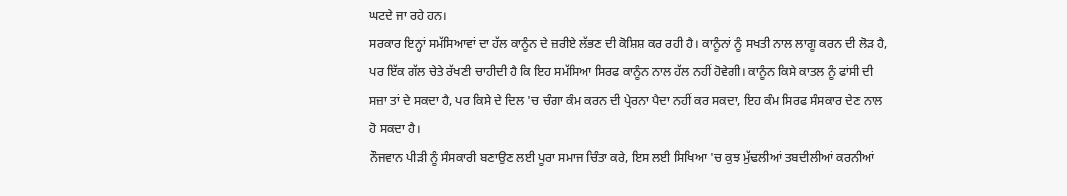ਘਟਦੇ ਜਾ ਰਹੇ ਹਨ।
ਸਰਕਾਰ ਇਨ੍ਹਾਂ ਸਮੱਸਿਆਵਾਂ ਦਾ ਹੱਲ ਕਾਨੂੰਨ ਦੇ ਜ਼ਰੀਏ ਲੱਭਣ ਦੀ ਕੋਸ਼ਿਸ਼ ਕਰ ਰਹੀ ਹੈ। ਕਾਨੂੰਨਾਂ ਨੂੰ ਸਖਤੀ ਨਾਲ ਲਾਗੂ ਕਰਨ ਦੀ ਲੋੜ ਹੈ, ਪਰ ਇੱਕ ਗੱਲ ਚੇਤੇ ਰੱਖਣੀ ਚਾਹੀਦੀ ਹੈ ਕਿ ਇਹ ਸਮੱਸਿਆ ਸਿਰਫ ਕਾਨੂੰਨ ਨਾਲ ਹੱਲ ਨਹੀਂ ਹੋਵੇਗੀ। ਕਾਨੂੰਨ ਕਿਸੇ ਕਾਤਲ ਨੂੰ ਫਾਂਸੀ ਦੀ ਸਜ਼ਾ ਤਾਂ ਦੇ ਸਕਦਾ ਹੈ, ਪਰ ਕਿਸੇ ਦੇ ਦਿਲ 'ਚ ਚੰਗਾ ਕੰਮ ਕਰਨ ਦੀ ਪ੍ਰੇਰਨਾ ਪੈਦਾ ਨਹੀਂ ਕਰ ਸਕਦਾ, ਇਹ ਕੰਮ ਸਿਰਫ ਸੰਸਕਾਰ ਦੇਣ ਨਾਲ ਹੋ ਸਕਦਾ ਹੈ।
ਨੌਜਵਾਨ ਪੀੜੀ ਨੂੰ ਸੰਸਕਾਰੀ ਬਣਾਉਣ ਲਈ ਪੂਰਾ ਸਮਾਜ ਚਿੰਤਾ ਕਰੇ, ਇਸ ਲਈ ਸਿਖਿਆ 'ਚ ਕੁਝ ਮੁੱਢਲੀਆਂ ਤਬਦੀਲੀਆਂ ਕਰਨੀਆਂ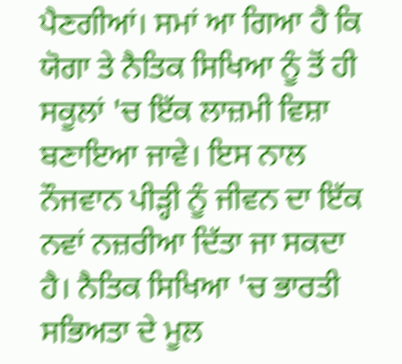ਪੈਣਗੀਆਂ। ਸਮਾਂ ਆ ਗਿਆ ਹੈ ਕਿ ਯੋਗਾ ਤੇ ਨੈਤਿਕ ਸਿਖਿਆ ਨੂੰ ਤੋਂ ਹੀ ਸਕੂਲਾਂ 'ਚ ਇੱਕ ਲਾਜ਼ਮੀ ਵਿਸ਼ਾ ਬਣਾਇਆ ਜਾਵੇ। ਇਸ ਨਾਲ ਨੌਜਵਾਨ ਪੀੜ੍ਹੀ ਨੂੰ ਜੀਵਨ ਦਾ ਇੱਕ ਨਵਾਂ ਨਜ਼ਰੀਆ ਦਿੱਤਾ ਜਾ ਸਕਦਾ ਹੈ। ਨੈਤਿਕ ਸਿਖਿਆ 'ਚ ਭਾਰਤੀ ਸਭਿਅਤਾ ਦੇ ਮੂਲ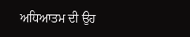ਅਧਿਆਤਮ ਦੀ ਉਹ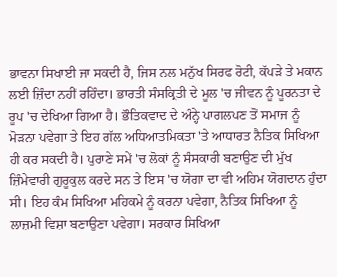ਭਾਵਨਾ ਸਿਖਾਈ ਜਾ ਸਕਦੀ ਹੈ, ਜਿਸ ਨਲ ਮਨੁੱਖ ਸਿਰਫ ਰੋਟੀ, ਕੱਪੜੇ ਤੇ ਮਕਾਨ ਲਈ ਜ਼ਿੰਦਾ ਨਹੀਂ ਰਹਿੰਦਾ। ਭਾਰਤੀ ਸੰਸਕ੍ਰਿਤੀ ਦੇ ਮੂਲ 'ਚ ਜੀਵਨ ਨੂੰ ਪੂਰਨਤਾ ਦੇ ਰੂਪ 'ਚ ਦੇਖਿਆ ਗਿਆ ਹੈ। ਭੌਤਿਕਵਾਦ ਦੇ ਅੰਨ੍ਹੇ ਪਾਗਲਪਣ ਤੋਂ ਸਮਾਜ ਨੂੰ ਮੋੜਨਾ ਪਵੇਗਾ ਤੇ ਇਹ ਗੱਲ ਅਧਿਆਤਮਿਕਤਾ 'ਤੇ ਆਧਾਰਤ ਨੈਤਿਕ ਸਿਖਿਆ ਹੀ ਕਰ ਸਕਦੀ ਹੈ। ਪੁਰਾਣੇ ਸਮੇਂ 'ਚ ਲੋਕਾਂ ਨੂੰ ਸੰਸਕਾਰੀ ਬਣਾਉਣ ਦੀ ਮੁੱਖ ਜ਼ਿੰਮੇਵਾਰੀ ਗੁਰੂਕੁਲ ਕਰਦੇ ਸਨ ਤੇ ਇਸ 'ਚ ਯੋਗਾ ਦਾ ਵੀ ਅਹਿਮ ਯੋਗਦਾਨ ਹੁੰਦਾ ਸੀ। ਇਹ ਕੰਮ ਸਿਖਿਆ ਮਹਿਕਮੇ ਨੂੰ ਕਰਨਾ ਪਵੇਗਾ, ਨੈਤਿਕ ਸਿਖਿਆ ਨੂੰ ਲਾਜ਼ਮੀ ਵਿਸ਼ਾ ਬਣਾਉਣਾ ਪਵੇਗਾ। ਸਰਕਾਰ ਸਿਖਿਆ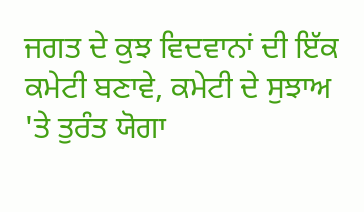ਜਗਤ ਦੇ ਕੁਝ ਵਿਦਵਾਨਾਂ ਦੀ ਇੱਕ ਕਮੇਟੀ ਬਣਾਵੇ, ਕਮੇਟੀ ਦੇ ਸੁਝਾਅ 'ਤੇ ਤੁਰੰਤ ਯੋਗਾ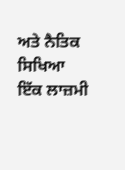ਅਤੇ ਨੈਤਿਕ ਸਿਖਿਆ ਇੱਕ ਲਾਜ਼ਮੀ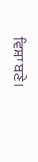ਵਿਸ਼ਾ ਬਣੇ।